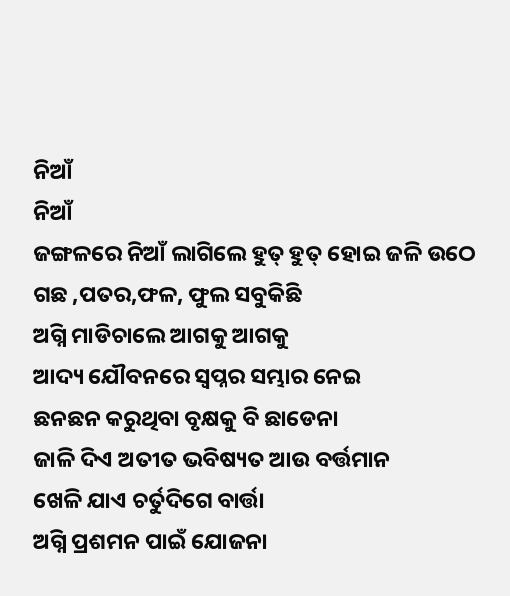ନିଆଁ
ନିଆଁ
ଜଙ୍ଗଳରେ ନିଆଁ ଲାଗିଲେ ହୁତ୍ ହୁତ୍ ହୋଇ ଜଳି ଉଠେ
ଗଛ ,ପତର,ଫଳ, ଫୁଲ ସବୁକିଛି
ଅଗ୍ନି ମାଡିଚାଲେ ଆଗକୁ ଆଗକୁ
ଆଦ୍ୟ ଯୌବନରେ ସ୍ବପ୍ନର ସମ୍ଭାର ନେଇ
ଛନଛନ କରୁଥିବା ବୃକ୍ଷକୁ ବି ଛାଡେନା
ଜାଳି ଦିଏ ଅତୀତ ଭବିଷ୍ୟତ ଆଉ ବର୍ତ୍ତମାନ
ଖେଳି ଯାଏ ଚର୍ତୁଦିଗେ ବାର୍ତ୍ତା
ଅଗ୍ନି ପ୍ରଶମନ ପାଇଁ ଯୋଜନା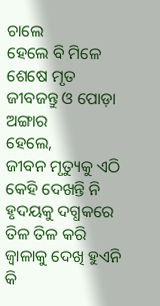ଚାଲେ
ହେଲେ ବି ମିଳେ ଶେଷେ ମୃତ ଜୀବଜନ୍ତୁ ଓ ପୋଡ଼ା ଅଙ୍ଗାର
ହେଲେ,
ଜୀବନ ମୃତ୍ୟୁକୁ ଏଠି କେହି ଦେଖନ୍ତି ନି
ହୃଦୟକୁ ଦଗ୍ଧକରେ ତିଳ ତିଳ କରି
ଜ୍ବାଳାକୁ ଦେଖି ହୁଏନି କି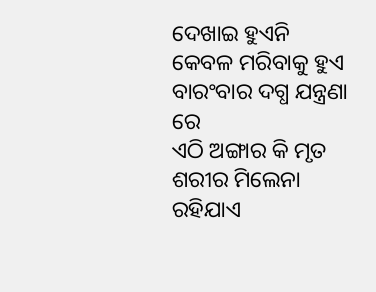ଦେଖାଇ ହୁଏନି
କେବଳ ମରିବାକୁ ହୁଏ ବାରଂବାର ଦଗ୍ଧ ଯନ୍ତ୍ରଣା ରେ
ଏଠି ଅଙ୍ଗାର କି ମୃତ ଶରୀର ମିଲେନା
ରହିଯାଏ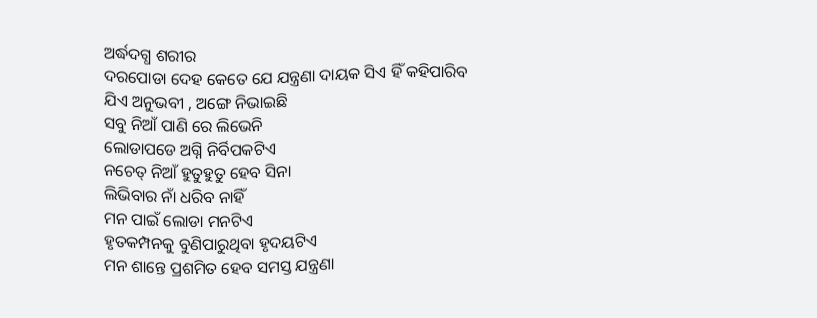ଅର୍ଦ୍ଧଦଗ୍ଧ ଶରୀର
ଦରପୋଡା ଦେହ କେତେ ଯେ ଯନ୍ତ୍ରଣା ଦାୟକ ସିଏ ହିଁ କହିପାରିବ
ଯିଏ ଅନୁଭବୀ , ଅଙ୍ଗେ ନିଭାଇଛି
ସବୁ ନିଆଁ ପାଣି ରେ ଲିଭେନି
ଲୋଡାପଡେ ଅଗ୍ନି ନିର୍ବିପକଟିଏ
ନଚେତ୍ ନିଆଁ ହୁତୁହୁତୁ ହେବ ସିନା
ଲିଭିବାର ନାଁ ଧରିବ ନାହିଁ
ମନ ପାଇଁ ଲୋଡା ମନଟିଏ
ହୃତକମ୍ପନକୁ ବୁଣିପାରୁଥିବା ହୃଦୟଟିଏ
ମନ ଶାନ୍ତେ ପ୍ରଶମିତ ହେବ ସମସ୍ତ ଯନ୍ତ୍ରଣା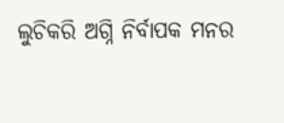ଲୁଚିକରି ଅଗ୍ନି ନିର୍ବାପକ ମନର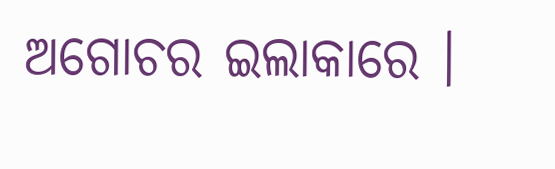ଅଗୋଚର ଇଲାକାରେ ।